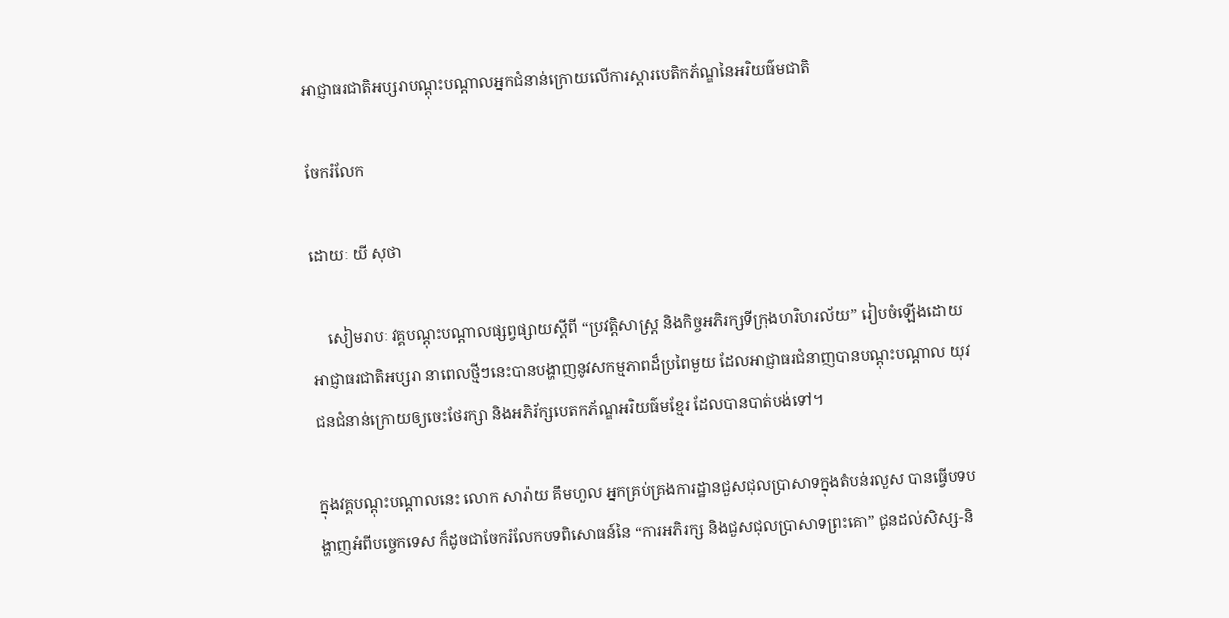អាជ្ញាធរជាតិអប្សរាបណ្តុះបណ្តាលអ្នកជំនាន់ក្រោយលើការស្តារបេតិកភ័ណ្ឌនៃអរិយធ៌មជាតិ

ចែករំលែក

ដោយៈ យី សុថា

    សៀមរាបៈ វគ្គបណ្តុះបណ្តាលផ្សព្វផ្សាយស្តីពី “ប្រវត្តិសាស្ត្រ និងកិច្ចអភិរក្សទីក្រុងហរិហរល័យ” រៀបចំឡើងដោយអាជ្ញាធរជាតិអប្សរា នាពេលថ្មីៗនេះបានបង្ហាញនូវសកម្មភាពដ៏ប្រពៃមួយ ដែលអាជ្ញាធរជំនាញបានបណ្តុះបណ្តាល យុវជនជំនាន់ក្រោយឲ្យចេះថែរក្សា និងអភិរ័ក្សបេតកភ័ណ្ឌអរិយធ៌មខ្មែរ ដែលបានបាត់បង់ទៅ។

ក្នុងវគ្គបណ្តុះបណ្តាលនេះ លោក សារ៉ាយ គឹមហួល អ្នកគ្រប់គ្រងការដ្ឋានជួសជុលប្រាសាទក្នុងតំបន់រលួស បានធ្វើបទបង្ហាញអំពីបច្ចេកទេស ក៏ដូចជាចែករំលែកបទពិសោធន៍នៃ “ការអភិរក្ស និងជួសជុលប្រាសាទព្រះគោ” ជូនដល់សិស្ស-និ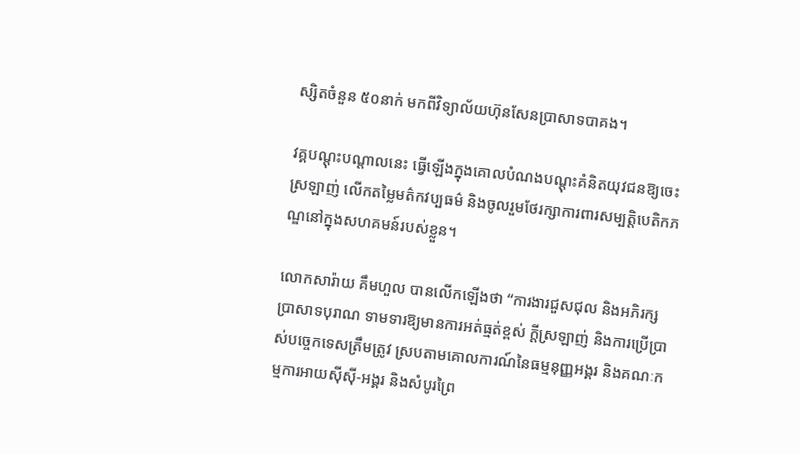ស្សិតចំនួន ៥០នាក់ មកពីវិទ្យាល័យហ៊ុនសែនប្រាសាទបាគង។

វគ្គបណ្តុះបណ្តាលនេះ ធ្វើឡើងក្នុងគោលបំណងបណ្តុះគំនិតយុវជនឱ្យចេះស្រឡាញ់ លើកតម្លៃមត៌កវប្បធម៌ និងចូលរួមថែរក្សាការពារសម្បត្តិបេតិកភណ្ឌនៅក្នុងសហគមន៍របស់ខ្លួន។

លោកសារ៉ាយ គឹមហួល បានលើកឡើងថា “ការងារជួសជុល និងអភិរក្សប្រាសាទបុរាណ ទាមទារឱ្យមានការអត់ធ្មត់ខ្ពស់ ក្ដីស្រឡាញ់ និងការប្រើប្រាស់បច្ចេកទេសត្រឹមត្រូវ ស្របតាមគោលការណ៍នៃធម្មនុញ្ញអង្គរ និងគណៈកម្មការអាយស៊ីស៊ី-អង្គរ និងសំបូរព្រៃ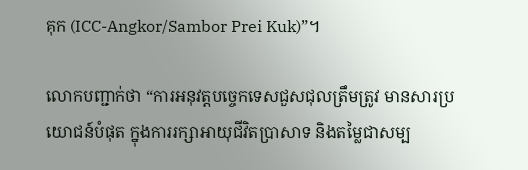គុក (ICC-Angkor/Sambor Prei Kuk)”។

លោកបញ្ជាក់ថា “ការអនុវត្តបច្ចេកទេសជួសជុលត្រឹមត្រូវ មានសារប្រយោជន៍បំផុត ក្នុងការរក្សាអាយុជីវិតប្រាសាទ និងតម្លៃជាសម្ប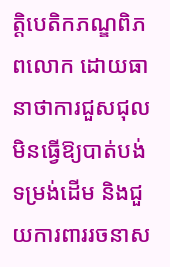ត្តិបេតិកភណ្ឌពិភពលោក ដោយធានាថាការជួសជុលមិនធ្វើឱ្យបាត់បង់ទម្រង់ដើម និងជួយការពាររចនាស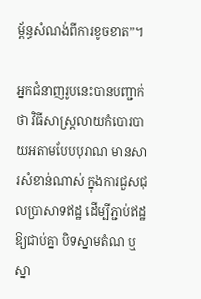ម្ព័ន្ធសំណង់ពីការខូចខាត”។

អ្នកជំនាញរូបនេះបានបញ្ជាក់ថា វិធីសាស្រ្ដលាយកំបោរបាយអតាមបែបបុរាណ មានសារសំខាន់ណាស់ ក្នុងការជួសជុលប្រាសាទឥដ្ឋ ដើម្បីភ្ជាប់ឥដ្ឋឱ្យជាប់គ្នា បិទស្នាមតំណ ឬស្នា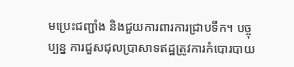មប្រេះជញ្ជាំង និងជួយការពារការជ្រាបទឹក។ បច្ចុប្បន្ន ការជួសជុលប្រាសាទឥដ្ឋត្រូវការកំបោរបាយ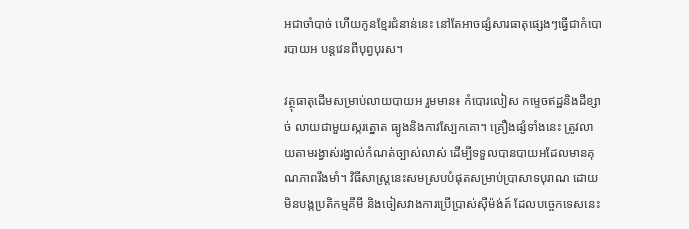អជាចាំបាច់ ហើយកូនខ្មែរជំនាន់នេះ នៅតែអាចផ្សំសារធាតុផ្សេងៗធ្វើជាកំបោរបាយអ បន្តវេនពីបុព្វបុរស។

វត្ថុធាតុដើមសម្រាប់លាយបាយអ រួមមាន៖ កំបោរលៀស កម្ទេចឥដ្ឋនិងដីខ្សាច់ លាយជាមួយស្ករត្នោត ធ្យូងនិងកាវស្បែកគោ។ គ្រឿងផ្សំទាំងនេះ ត្រូវលាយតាមរង្វាស់រង្វាល់កំណត់ច្បាស់លាស់ ដើម្បីទទួលបានបាយអដែលមានគុណភាពរឹងមាំ។ វិធីសាស្ត្រនេះសមស្របបំផុតសម្រាប់ប្រាសាទបុរាណ ដោយមិនបង្កប្រតិកម្មគីមី និងចៀសវាងការប្រើប្រាស់ស៊ីម៉ង់ត៍ ដែលបច្ចេកទេសនេះ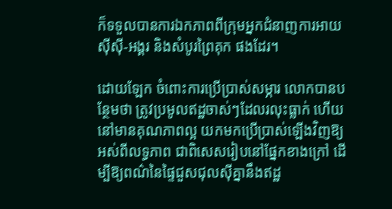ក៏ទទួលបានការឯកភាពពីក្រុមអ្នកជំនាញការអាយស៊ីស៊ី-អង្គរ និងសំបូរព្រៃគុក ផងដែរ។

ដោយឡែក ចំពោះការប្រើប្រាស់សម្ភារ លោកបានបន្ថែមថា ត្រូវប្រមូលឥដ្ឋចាស់ៗដែលរលុះធ្លាក់ ហើយនៅមានគុណភាពល្អ យកមកប្រើប្រាស់ឡើងវិញឱ្យអស់ពីលទ្ធភាព ជាពិសេសរៀបនៅផ្នែកខាងក្រៅ ដើម្បីឱ្យពណ៌នៃផ្ទៃជួសជុលស៊ីគ្នានឹងឥដ្ឋ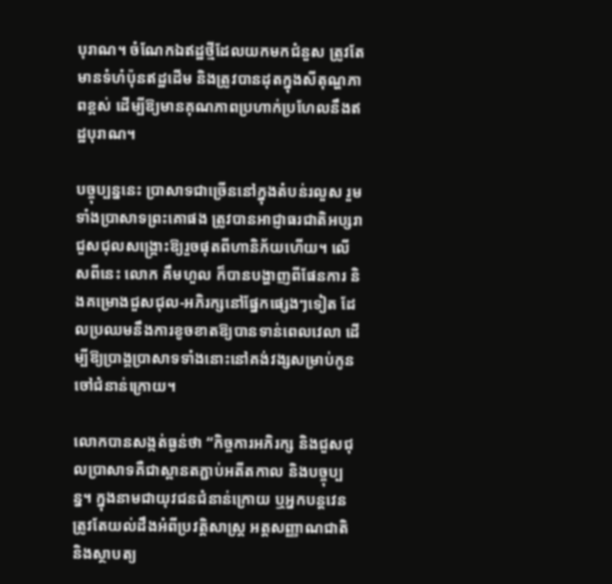បុរាណ។ ចំណែកឯឥដ្ឋថ្មីដែលយកមកជំនួស ត្រូវតែមានទំហំប៉ុនឥដ្ឋដើម និងត្រូវបានដុតក្នុងសីតុណ្ហភាពខ្ពស់ ដើម្បីឱ្យមានគុណភាពប្រហាក់ប្រហែលនឹងឥដ្ឋបុរាណ។

បច្ចុប្បន្ននេះ ប្រាសាទជាច្រើននៅក្នុងតំបន់រលួស រួមទាំងប្រាសាទព្រះគោផង ត្រូវបានអាជ្ញាធរជាតិអប្សរា ជួសជុលសង្គ្រោះឱ្យរួចផុតពីហានិភ័យហើយ។ លើសពីនេះ លោក គឹមហួល ក៏បានបង្ហាញពីផែនការ និងគម្រោងជួសជុល-អភិរក្សនៅផ្នែកផ្សេងៗទៀត ដែលប្រឈមនឹងការខូចខាតឱ្យបានទាន់ពេលវេលា ដើម្បីឱ្យប្រាង្គប្រាសាទទាំងនោះនៅគង់វង្សសម្រាប់កូនចៅជំនាន់ក្រោយ។

លោកបានសង្កត់ធ្ងន់ថា “កិច្ចការអភិរក្ស និងជួសជុលប្រាសាទគឺជាស្ពានតភ្ជាប់អតីតកាល និងបច្ចុប្បន្ន។ ក្នុងនាមជាយុវជនជំនាន់ក្រោយ ឬអ្នកបន្តវេន ត្រូវតែយល់ដឹងអំពីប្រវត្តិសាស្ត្រ អត្តសញ្ញាណជាតិ និងស្ថាបត្យ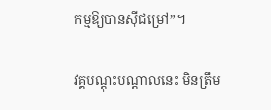កម្មឱ្យបានស៊ីជម្រៅ”។

វគ្គបណ្តុះបណ្តាលនេះ មិនត្រឹម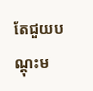តែជួយបណ្តុះម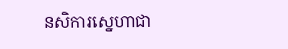នសិការស្នេហាជា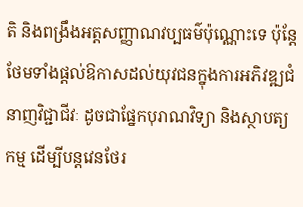តិ និងពង្រឹងអត្តសញ្ញាណវប្បធម៌ប៉ុណ្ណោះទេ ប៉ុន្តែថែមទាំងផ្តល់ឱកាសដល់យុវជនក្នុងការអភិវឌ្ឍជំនាញវិជ្ជាជីវៈ ដូចជាផ្នែកបុរាណវិទ្យា និងស្ថាបត្យកម្ម ដើម្បីបន្តវេនថែរ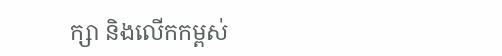ក្សា និងលើកកម្ពស់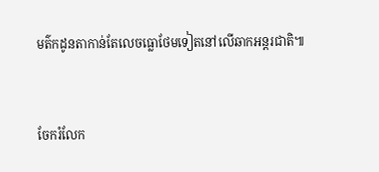មត៌កដូនតាកាន់តែលេចធ្លោថែមទៀតនៅលើឆាកអន្តរជាតិ៕


ចែករំលែក